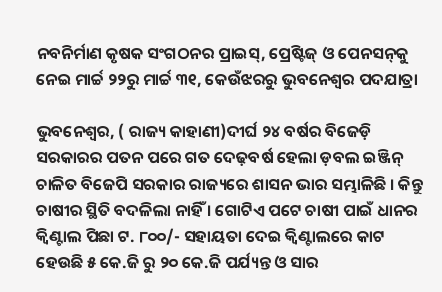ନବନିର୍ମାଣ କୃଷକ ସଂଗଠନର ପ୍ରାଇସ୍‌, ପ୍ରେଷ୍ଟିଜ୍ ଓ ପେନସନ୍‌କୁ ନେଇ ମାର୍ଚ୍ଚ ୨୨ରୁ ମାର୍ଚ୍ଚ ୩୧, କେଉଁଝରରୁ ଭୁବନେଶ୍ୱର ପଦଯାତ୍ରା

ଭୁବନେଶ୍ୱର, ( ରାଜ୍ୟ କାହାଣୀ)ଦୀର୍ଘ ୨୪ ବର୍ଷର ବିଜେଡ଼ି ସରକାରର ପତନ ପରେ ଗତ ଦେଢ଼ବର୍ଷ ହେଲା ଡ଼ବଲ ଇଞ୍ଜିନ୍ ଚାଳିତ ବିଜେପି ସରକାର ରାଜ୍ୟରେ ଶାସନ ଭାର ସମ୍ଭାଳିଛି । କିନ୍ତୁ ଚାଷୀର ସ୍ଥିତି ବଦଳିଲା ନାହିଁ । ଗୋଟିଏ ପଟେ ଚାଷୀ ପାଇଁ ଧାନର କ୍ୱିଣ୍ଟାଲ ପିଛା ଟ. ୮୦୦/- ସହାୟତା ଦେଇ କ୍ୱିଣ୍ଟାଲରେ କାଟ ହେଉଛି ୫ କେ.ଜି ରୁ ୨୦ କେ.ଜି ପର୍ଯ୍ୟନ୍ତ ଓ ସାର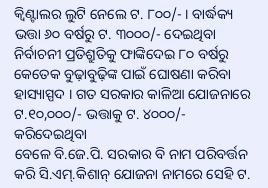କ୍ୱିଣ୍ଟାଲର ଲୁଟି ନେଲେ ଟ. ୮୦୦/- । ବାର୍ଦ୍ଧକ୍ୟ ଭତ୍ତା ୬୦ ବର୍ଷରୁ ଟ. ୩୦୦୦/- ଦେଇଥିବା ନିର୍ବାଚନୀ ପ୍ରତିଶ୍ରୁତିକୁ ଫାଙ୍କିଦେଇ ୮୦ ବର୍ଷରୁ କେତେକ ବୁଢ଼ାବୁଢ଼ିଙ୍କ ପାଇଁ ଘୋଷଣା କରିବା ହାସ୍ୟାସ୍ପଦ । ଗତ ସରକାର କାଳିଆ ଯୋଜନାରେ ଟ.୧୦,୦୦୦/- ଭତ୍ତାକୁ ଟ. ୪୦୦୦/- କରିଦେଇଥିବା
ବେଳେ ବି.ଜେ.ପି. ସରକାର ବି ନାମ ପରିବର୍ତ୍ତନ କରି ସି.ଏମ୍‌.କିଶାନ୍ ଯୋଜନା ନାମରେ ସେହି ଟ.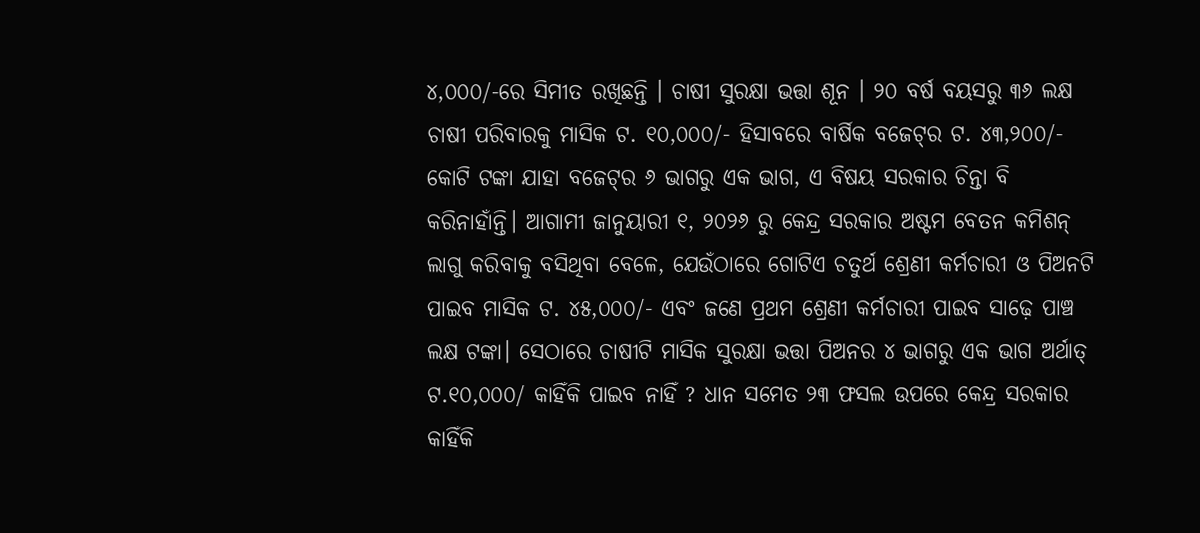୪,୦୦୦/-ରେ ସିମୀତ ରଖିଛନ୍ତି । ଚାଷୀ ସୁରକ୍ଷା ଭତ୍ତା ଶୂନ । ୨୦ ବର୍ଷ ବୟସରୁ ୩୬ ଲକ୍ଷ ଚାଷୀ ପରିବାରକୁ ମାସିକ ଟ. ୧୦,୦୦୦/- ହିସାବରେ ବାର୍ଷିକ ବଜେଟ୍‌ର ଟ. ୪୩,୨୦୦/- କୋଟି ଟଙ୍କା ଯାହା ବଜେଟ୍‌ର ୬ ଭାଗରୁ ଏକ ଭାଗ, ଏ ବିଷୟ ସରକାର ଚିନ୍ତା ବି କରିନାହାଁନ୍ତି। ଆଗାମୀ ଜାନୁୟାରୀ ୧, ୨୦୨୬ ରୁ କେନ୍ଦ୍ର ସରକାର ଅଷ୍ଟମ ବେତନ କମିଶନ୍ ଲାଗୁ କରିବାକୁ ବସିଥିବା ବେଳେ, ଯେଉଁଠାରେ ଗୋଟିଏ ଚତୁର୍ଥ ଶ୍ରେଣୀ କର୍ମଚାରୀ ଓ ପିଅନଟି ପାଇବ ମାସିକ ଟ. ୪୫,୦୦୦/- ଏବଂ ଜଣେ ପ୍ରଥମ ଶ୍ରେଣୀ କର୍ମଚାରୀ ପାଇବ ସାଢ଼େ ପାଞ୍ଚ ଲକ୍ଷ ଟଙ୍କା। ସେଠାରେ ଚାଷୀଟି ମାସିକ ସୁରକ୍ଷା ଭତ୍ତା ପିଅନର ୪ ଭାଗରୁ ଏକ ଭାଗ ଅର୍ଥାତ୍ ଟ.୧୦,୦୦୦/ କାହିଁକି ପାଇବ ନାହିଁ ? ଧାନ ସମେତ ୨୩ ଫସଲ ଉପରେ କେନ୍ଦ୍ର ସରକାର କାହିଁକି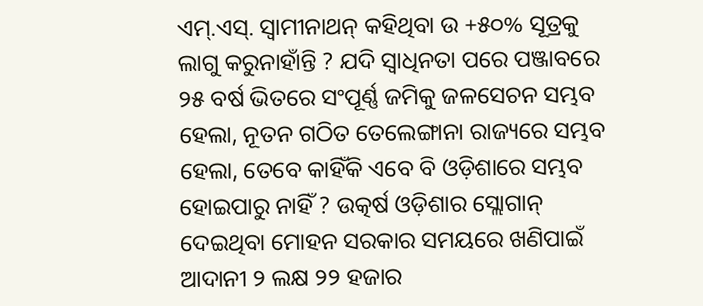ଏମ୍‌.ଏସ୍‌. ସ୍ୱାମୀନାଥନ୍ କହିଥିବା ଉ +୫୦% ସୂତ୍ରକୁ ଲାଗୁ କରୁନାହାଁନ୍ତି ? ଯଦି ସ୍ୱାଧିନତା ପରେ ପଞ୍ଜାବରେ ୨୫ ବର୍ଷ ଭିତରେ ସଂପୂର୍ଣ୍ଣ ଜମିକୁ ଜଳସେଚନ ସମ୍ଭବ ହେଲା, ନୂତନ ଗଠିତ ତେଲେଙ୍ଗାନା ରାଜ୍ୟରେ ସମ୍ଭବ ହେଲା, ତେବେ କାହିଁକି ଏବେ ବି ଓଡ଼ିଶାରେ ସମ୍ଭବ ହୋଇପାରୁ ନାହିଁ ? ଉତ୍କର୍ଷ ଓଡ଼ିଶାର ସ୍ଲୋଗାନ୍ ଦେଇଥିବା ମୋହନ ସରକାର ସମୟରେ ଖଣିପାଇଁ ଆଦାନୀ ୨ ଲକ୍ଷ ୨୨ ହଜାର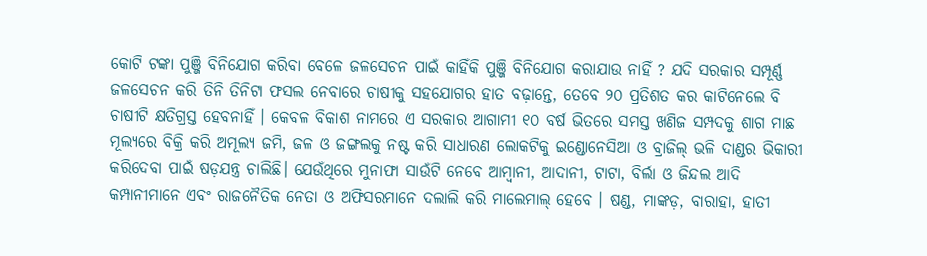କୋଟି ଟଙ୍କା ପୁଞ୍ଜି ବିନିଯୋଗ କରିବା ବେଳେ ଜଳସେଚନ ପାଇଁ କାହିଁକି ପୁଞ୍ଜି ବିନିଯୋଗ କରାଯାଉ ନାହିଁ ? ଯଦି ସରକାର ସମ୍ପୂର୍ଣ୍ଣ ଜଳସେଚନ କରି ତିନି ତିନିଟା ଫସଲ ନେବାରେ ଚାଷୀକୁ ସହଯୋଗର ହାତ ବଢ଼ାନ୍ତେ, ତେବେ ୨୦ ପ୍ରତିଶତ କର କାଟିନେଲେ ବି ଚାଷୀଟି କ୍ଷତିଗ୍ରସ୍ତ ହେବନାହିଁ । କେବଳ ବିକାଶ ନାମରେ ଏ ସରକାର ଆଗାମୀ ୧୦ ବର୍ଷ ଭିତରେ ସମସ୍ତ ଖଣିଜ ସମ୍ପଦକୁ ଶାଗ ମାଛ ମୂଲ୍ୟରେ ବିକ୍ରି କରି ଅମୂଲ୍ୟ ଜମି, ଜଳ ଓ ଜଙ୍ଗଲକୁ ନଷ୍ଟ କରି ସାଧାରଣ ଲୋକଟିକୁ ଇଣ୍ଡୋନେସିଆ ଓ ବ୍ରାଜିଲ୍ ଭଳି ଦାଣ୍ଡର ଭିକାରୀ କରିଦେବା ପାଇଁ ଷଡ଼ଯନ୍ତ୍ର ଚାଲିଛି। ଯେଉଁଥିରେ ମୁନାଫା ସାଉଁଟି ନେବେ ଆମ୍ବାନୀ, ଆଦାନୀ, ଟାଟା, ବିର୍ଲା ଓ ଜିନ୍ଦଲ ଆଦି କମ୍ପାନୀମାନେ ଏବଂ ରାଜନୈତିକ ନେତା ଓ ଅଫିସରମାନେ ଦଲାଲି କରି ମାଲେମାଲ୍ ହେବେ । ଷଣ୍ଡ, ମାଙ୍କଡ଼, ବାରାହା, ହାତୀ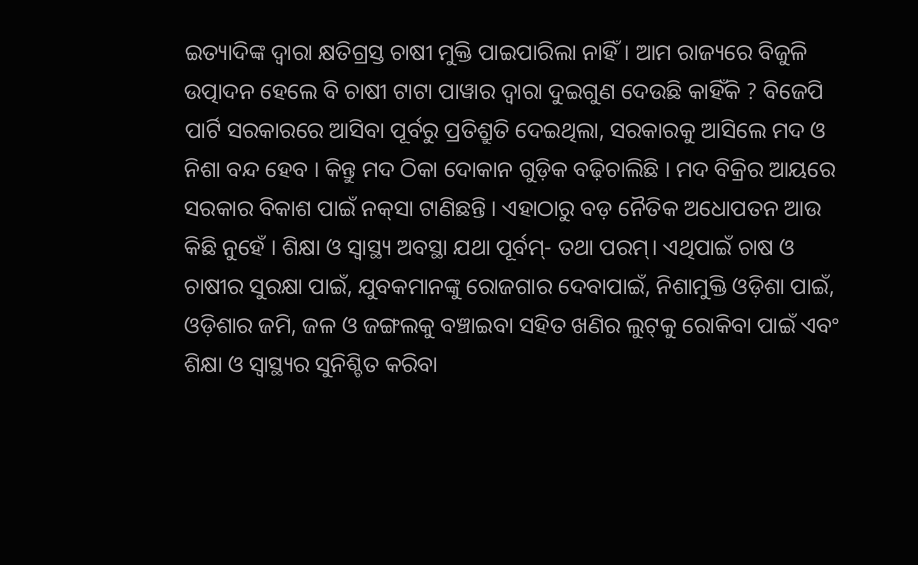ଇତ୍ୟାଦିଙ୍କ ଦ୍ୱାରା କ୍ଷତିଗ୍ରସ୍ତ ଚାଷୀ ମୁକ୍ତି ପାଇପାରିଲା ନାହିଁ। ଆମ ରାଜ୍ୟରେ ବିଜୁଳି ଉତ୍ପାଦନ ହେଲେ ବି ଚାଷୀ ଟାଟା ପାୱାର ଦ୍ୱାରା ଦୁଇଗୁଣ ଦେଉଛି କାହିଁକି ? ବିଜେପି ପାର୍ଟି ସରକାରରେ ଆସିବା ପୂର୍ବରୁ ପ୍ରତିଶ୍ରୁତି ଦେଇଥିଲା, ସରକାରକୁ ଆସିଲେ ମଦ ଓ ନିଶା ବନ୍ଦ ହେବ । କିନ୍ତୁ ମଦ ଠିକା ଦୋକାନ ଗୁଡ଼ିକ ବଢ଼ିଚାଲିଛି । ମଦ ବିକ୍ରିର ଆୟରେ ସରକାର ବିକାଶ ପାଇଁ ନକ୍‌ସା ଟାଣିଛନ୍ତି । ଏହାଠାରୁ ବଡ଼ ନୈତିକ ଅଧୋପତନ ଆଉ କିଛି ନୁହେଁ । ଶିକ୍ଷା ଓ ସ୍ୱାସ୍ଥ୍ୟ ଅବସ୍ଥା ଯଥା ପୂର୍ବମ୍‌- ତଥା ପରମ୍। ଏଥିପାଇଁ ଚାଷ ଓ ଚାଷୀର ସୁରକ୍ଷା ପାଇଁ, ଯୁବକମାନଙ୍କୁ ରୋଜଗାର ଦେବାପାଇଁ, ନିଶାମୁକ୍ତି ଓଡ଼ିଶା ପାଇଁ, ଓଡ଼ିଶାର ଜମି, ଜଳ ଓ ଜଙ୍ଗଲକୁ ବଞ୍ଚାଇବା ସହିତ ଖଣିର ଲୁଟ୍‌କୁ ରୋକିବା ପାଇଁ ଏବଂ ଶିକ୍ଷା ଓ ସ୍ୱାସ୍ଥ୍ୟର ସୁନିଶ୍ଚିତ କରିବା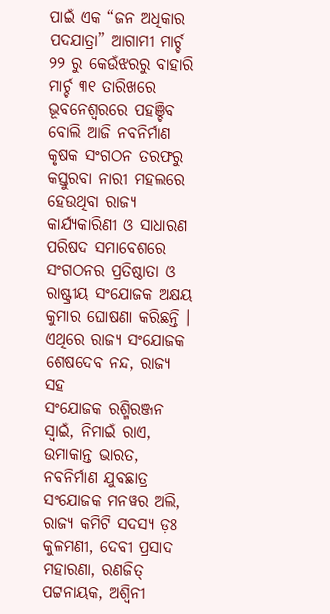ପାଇଁ ଏକ “ଜନ ଅଧିକାର ପଦଯାତ୍ରା” ଆଗାମୀ ମାର୍ଚ୍ଚ ୨୨ ରୁ କେଉଁଝରରୁ ବାହାରି ମାର୍ଚ୍ଚ ୩୧ ତାରିଖରେ ଭୂବନେଶ୍ୱରରେ ପହଞ୍ଚିବ ବୋଲି ଆଜି ନବନିର୍ମାଣ କୃଷକ ସଂଗଠନ ତରଫରୁ କସ୍ତୁରବା ନାରୀ ମହଲରେ ହେଉଥିବା ରାଜ୍ୟ କାର୍ଯ୍ୟକାରିଣୀ ଓ ସାଧାରଣ ପରିଷଦ ସମାବେଶରେ ସଂଗଠନର ପ୍ରତିଷ୍ଠାତା ଓ ରାଷ୍ଟ୍ରୀୟ ସଂଯୋଜକ ଅକ୍ଷୟ କୁମାର ଘୋଷଣା କରିଛନ୍ତି । ଏଥିରେ ରାଜ୍ୟ ସଂଯୋଜକ ଶେଷଦେବ ନନ୍ଦ, ରାଜ୍ୟ ସହ
ସଂଯୋଜକ ରଶ୍ମିରଞ୍ଜନ ସ୍ୱାଇଁ, ନିମାଇଁ ରାଏ, ଉମାକାନ୍ତ ଭାରତ, ନବନିର୍ମାଣ ଯୁବଛାତ୍ର ସଂଯୋଜକ ମନୱର ଅଲି, ରାଜ୍ୟ କମିଟି ସଦସ୍ୟ ଡ଼ଃ କୁଳମଣୀ, ଦେବୀ ପ୍ରସାଦ ମହାରଣା, ରଣଜିତ୍ ପଟ୍ଟନାୟକ, ଅଶ୍ୱିନୀ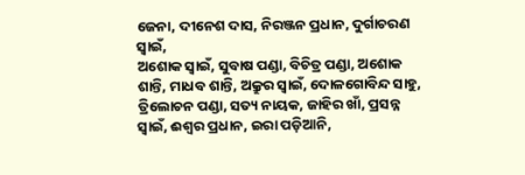ଜେନା, ଦୀନେଶ ଦାସ, ନିରଞ୍ଜନ ପ୍ରଧାନ, ଦୁର୍ଗାଚରଣ ସ୍ୱାଇଁ,
ଅଶୋକ ସ୍ୱାଇଁ, ସୁବାଷ ପଣ୍ଡା, ବିଚିତ୍ର ପଣ୍ଡା, ଅଶୋକ ଶାନ୍ତି, ମାଧବ ଶାନ୍ତି, ଅକ୍ରୁର ସ୍ୱାଇଁ, ଦୋଳଗୋବିନ୍ଦ ସାହୁ, ତ୍ରିଲୋଚନ ପଣ୍ଡା, ସତ୍ୟ ନାୟକ, ଜାହିର ଖାଁ, ପ୍ରସନ୍ନ ସ୍ୱାଇଁ, ଈଶ୍ୱର ପ୍ରଧାନ, ଇରା ପଡ଼ିଆନି,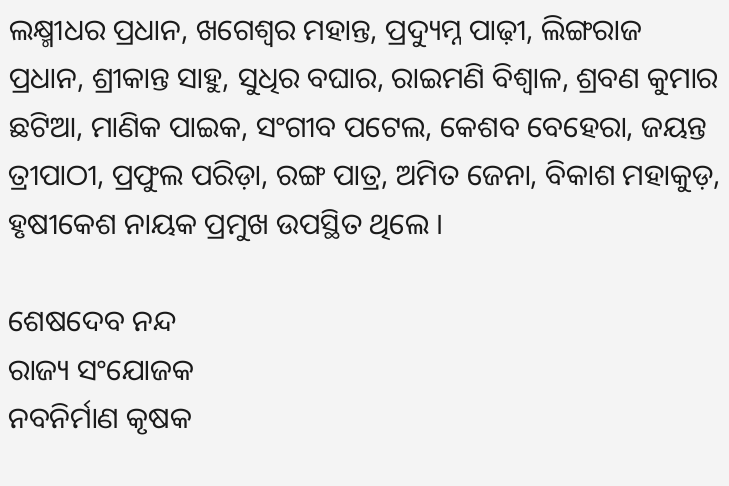ଲକ୍ଷ୍ମୀଧର ପ୍ରଧାନ, ଖଗେଶ୍ୱର ମହାନ୍ତ, ପ୍ରଦ୍ୟୁମ୍ନ ପାଢ଼ୀ, ଲିଙ୍ଗରାଜ ପ୍ରଧାନ, ଶ୍ରୀକାନ୍ତ ସାହୁ, ସୁଧିର ବଘାର, ରାଇମଣି ବିଶ୍ୱାଳ, ଶ୍ରବଣ କୁମାର ଛଟିଆ, ମାଣିକ ପାଇକ, ସଂଗୀବ ପଟେଲ, କେଶବ ବେହେରା, ଜୟନ୍ତ ତ୍ରୀପାଠୀ, ପ୍ରଫୁଲ ପରିଡ଼ା, ରଙ୍ଗ ପାତ୍ର, ଅମିତ ଜେନା, ବିକାଶ ମହାକୁଡ଼, ହୃଷୀକେଶ ନାୟକ ପ୍ରମୁଖ ଉପସ୍ଥିତ ଥିଲେ ।

ଶେଷଦେବ ନନ୍ଦ
ରାଜ୍ୟ ସଂଯୋଜକ
ନବନିର୍ମାଣ କୃଷକ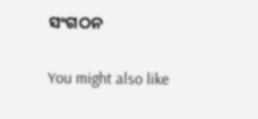ସଂଗଠନ

You might also like